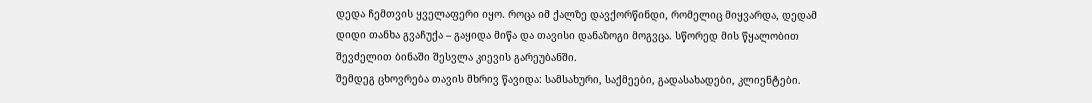დედა ჩემთვის ყველაფერი იყო. როცა იმ ქალზე დავქორწინდი, რომელიც მიყვარდა, დედამ დიდი თანხა გვაჩუქა – გაყიდა მიწა და თავისი დანაზოგი მოგვცა. სწორედ მის წყალობით შევძელით ბინაში შესვლა კიევის გარეუბანში.
შემდეგ ცხოვრება თავის მხრივ წავიდა: სამსახური, საქმეები, გადასახადები, კლიენტები.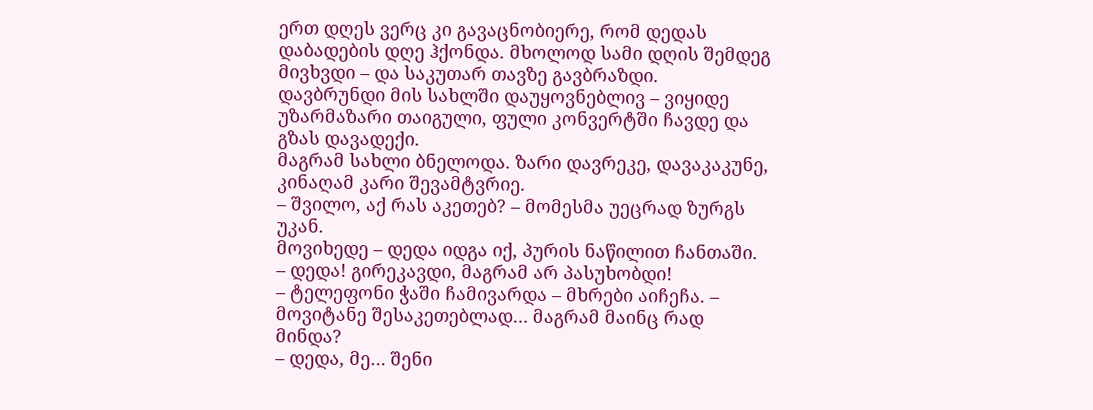ერთ დღეს ვერც კი გავაცნობიერე, რომ დედას დაბადების დღე ჰქონდა. მხოლოდ სამი დღის შემდეგ მივხვდი – და საკუთარ თავზე გავბრაზდი.
დავბრუნდი მის სახლში დაუყოვნებლივ – ვიყიდე უზარმაზარი თაიგული, ფული კონვერტში ჩავდე და გზას დავადექი.
მაგრამ სახლი ბნელოდა. ზარი დავრეკე, დავაკაკუნე, კინაღამ კარი შევამტვრიე.
– შვილო, აქ რას აკეთებ? – მომესმა უეცრად ზურგს უკან.
მოვიხედე – დედა იდგა იქ, პურის ნაწილით ჩანთაში.
– დედა! გირეკავდი, მაგრამ არ პასუხობდი!
– ტელეფონი ჭაში ჩამივარდა – მხრები აიჩეჩა. – მოვიტანე შესაკეთებლად… მაგრამ მაინც რად მინდა?
– დედა, მე… შენი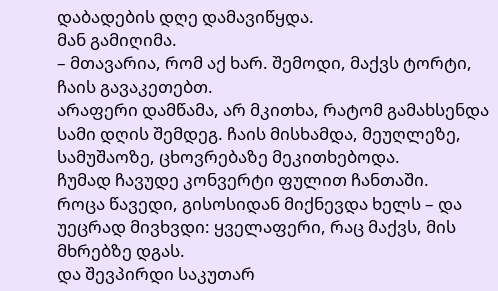დაბადების დღე დამავიწყდა.
მან გამიღიმა.
– მთავარია, რომ აქ ხარ. შემოდი, მაქვს ტორტი, ჩაის გავაკეთებთ.
არაფერი დამწამა, არ მკითხა, რატომ გამახსენდა სამი დღის შემდეგ. ჩაის მისხამდა, მეუღლეზე, სამუშაოზე, ცხოვრებაზე მეკითხებოდა.
ჩუმად ჩავუდე კონვერტი ფულით ჩანთაში.
როცა წავედი, გისოსიდან მიქნევდა ხელს – და უეცრად მივხვდი: ყველაფერი, რაც მაქვს, მის მხრებზე დგას.
და შევპირდი საკუთარ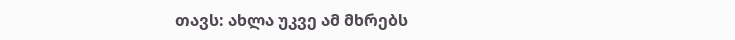თავს: ახლა უკვე ამ მხრებს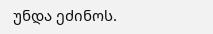უნდა ეძინოს.